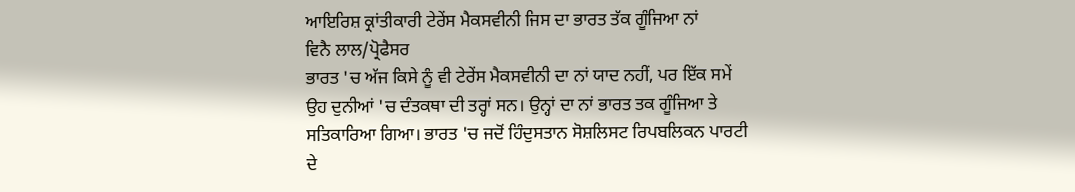ਆਇਰਿਸ਼ ਕ੍ਰਾਂਤੀਕਾਰੀ ਟੇਰੇਂਸ ਮੈਕਸਵੀਨੀ ਜਿਸ ਦਾ ਭਾਰਤ ਤੱਕ ਗੂੰਜਿਆ ਨਾਂ
ਵਿਨੈ ਲਾਲ/ਪ੍ਰੋਫੈਸਰ
ਭਾਰਤ 'ਚ ਅੱਜ ਕਿਸੇ ਨੂੰ ਵੀ ਟੇਰੇਂਸ ਮੈਕਸਵੀਨੀ ਦਾ ਨਾਂ ਯਾਦ ਨਹੀਂ, ਪਰ ਇੱਕ ਸਮੇਂ ਉਹ ਦੁਨੀਆਂ 'ਚ ਦੰਤਕਥਾ ਦੀ ਤਰ੍ਹਾਂ ਸਨ। ਉਨ੍ਹਾਂ ਦਾ ਨਾਂ ਭਾਰਤ ਤਕ ਗੂੰਜਿਆ ਤੇ ਸਤਿਕਾਰਿਆ ਗਿਆ। ਭਾਰਤ 'ਚ ਜਦੋਂ ਹਿੰਦੁਸਤਾਨ ਸੋਸ਼ਲਿਸਟ ਰਿਪਬਲਿਕਨ ਪਾਰਟੀ ਦੇ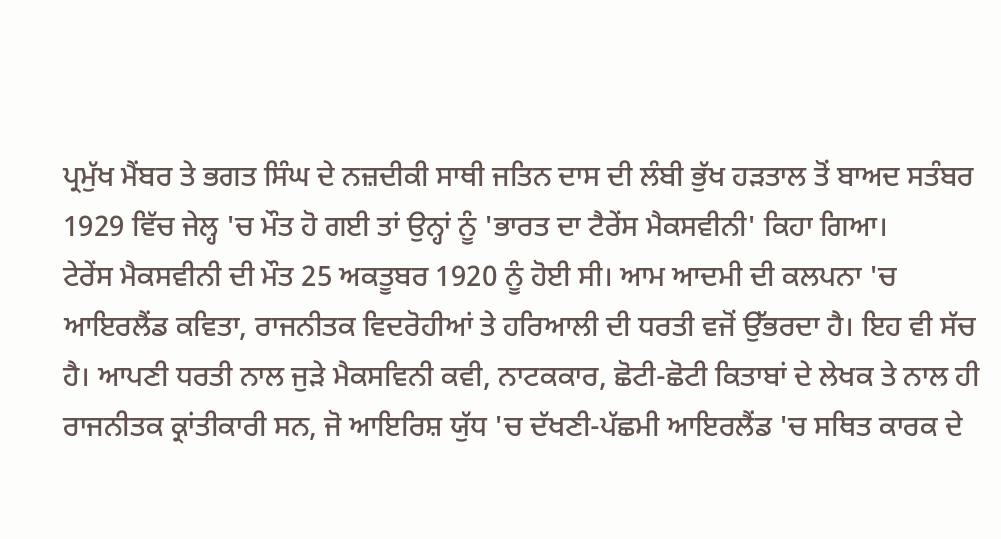ਪ੍ਰਮੁੱਖ ਮੈਂਬਰ ਤੇ ਭਗਤ ਸਿੰਘ ਦੇ ਨਜ਼ਦੀਕੀ ਸਾਥੀ ਜਤਿਨ ਦਾਸ ਦੀ ਲੰਬੀ ਭੁੱਖ ਹੜਤਾਲ ਤੋਂ ਬਾਅਦ ਸਤੰਬਰ 1929 ਵਿੱਚ ਜੇਲ੍ਹ 'ਚ ਮੌਤ ਹੋ ਗਈ ਤਾਂ ਉਨ੍ਹਾਂ ਨੂੰ 'ਭਾਰਤ ਦਾ ਟੈਰੇਂਸ ਮੈਕਸਵੀਨੀ' ਕਿਹਾ ਗਿਆ।
ਟੇਰੇਂਸ ਮੈਕਸਵੀਨੀ ਦੀ ਮੌਤ 25 ਅਕਤੂਬਰ 1920 ਨੂੰ ਹੋਈ ਸੀ। ਆਮ ਆਦਮੀ ਦੀ ਕਲਪਨਾ 'ਚ ਆਇਰਲੈਂਡ ਕਵਿਤਾ, ਰਾਜਨੀਤਕ ਵਿਦਰੋਹੀਆਂ ਤੇ ਹਰਿਆਲੀ ਦੀ ਧਰਤੀ ਵਜੋਂ ਉੱਭਰਦਾ ਹੈ। ਇਹ ਵੀ ਸੱਚ ਹੈ। ਆਪਣੀ ਧਰਤੀ ਨਾਲ ਜੁੜੇ ਮੈਕਸਵਿਨੀ ਕਵੀ, ਨਾਟਕਕਾਰ, ਛੋਟੀ-ਛੋਟੀ ਕਿਤਾਬਾਂ ਦੇ ਲੇਖਕ ਤੇ ਨਾਲ ਹੀ ਰਾਜਨੀਤਕ ਕ੍ਰਾਂਤੀਕਾਰੀ ਸਨ, ਜੋ ਆਇਰਿਸ਼ ਯੁੱਧ 'ਚ ਦੱਖਣੀ-ਪੱਛਮੀ ਆਇਰਲੈਂਡ 'ਚ ਸਥਿਤ ਕਾਰਕ ਦੇ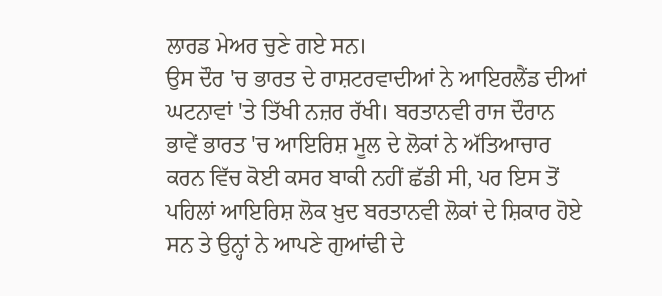ਲਾਰਡ ਮੇਅਰ ਚੁਣੇ ਗਏ ਸਨ।
ਉਸ ਦੌਰ 'ਚ ਭਾਰਤ ਦੇ ਰਾਸ਼ਟਰਵਾਦੀਆਂ ਨੇ ਆਇਰਲੈਂਡ ਦੀਆਂ ਘਟਨਾਵਾਂ 'ਤੇ ਤਿੱਖੀ ਨਜ਼ਰ ਰੱਖੀ। ਬਰਤਾਨਵੀ ਰਾਜ ਦੌਰਾਨ ਭਾਵੇਂ ਭਾਰਤ 'ਚ ਆਇਰਿਸ਼ ਮੂਲ ਦੇ ਲੋਕਾਂ ਨੇ ਅੱਤਿਆਚਾਰ ਕਰਨ ਵਿੱਚ ਕੋਈ ਕਸਰ ਬਾਕੀ ਨਹੀਂ ਛੱਡੀ ਸੀ, ਪਰ ਇਸ ਤੋਂ ਪਹਿਲਾਂ ਆਇਰਿਸ਼ ਲੋਕ ਖ਼ੁਦ ਬਰਤਾਨਵੀ ਲੋਕਾਂ ਦੇ ਸ਼ਿਕਾਰ ਹੋਏ ਸਨ ਤੇ ਉਨ੍ਹਾਂ ਨੇ ਆਪਣੇ ਗੁਆਂਢੀ ਦੇ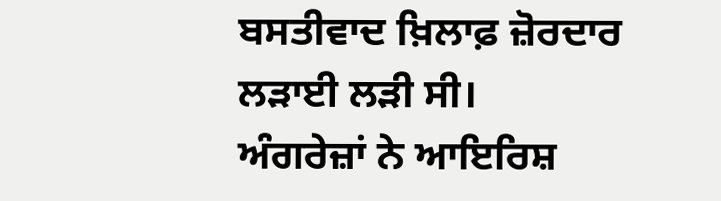ਬਸਤੀਵਾਦ ਖ਼ਿਲਾਫ਼ ਜ਼ੋਰਦਾਰ ਲੜਾਈ ਲੜੀ ਸੀ।
ਅੰਗਰੇਜ਼ਾਂ ਨੇ ਆਇਰਿਸ਼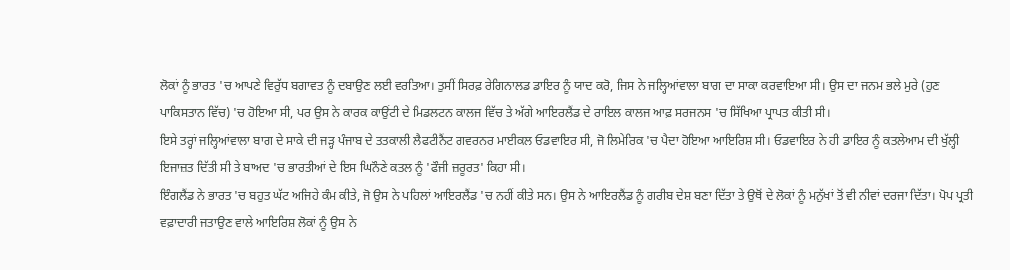ਲੋਕਾਂ ਨੂੰ ਭਾਰਤ 'ਚ ਆਪਣੇ ਵਿਰੁੱਧ ਬਗਾਵਤ ਨੂੰ ਦਬਾਉਣ ਲਈ ਵਰਤਿਆ। ਤੁਸੀਂ ਸਿਰਫ਼ ਰੇਗਿਨਾਲਡ ਡਾਇਰ ਨੂੰ ਯਾਦ ਕਰੋ, ਜਿਸ ਨੇ ਜਲ੍ਹਿਆਂਵਾਲਾ ਬਾਗ ਦਾ ਸਾਕਾ ਕਰਵਾਇਆ ਸੀ। ਉਸ ਦਾ ਜਨਮ ਭਲੇ ਮੁਰੇ (ਹੁਣ ਪਾਕਿਸਤਾਨ ਵਿੱਚ) 'ਚ ਹੋਇਆ ਸੀ, ਪਰ ਉਸ ਨੇ ਕਾਰਕ ਕਾਉਂਟੀ ਦੇ ਮਿਡਲਟਨ ਕਾਲਜ ਵਿੱਚ ਤੇ ਅੱਗੇ ਆਇਰਲੈਂਡ ਦੇ ਰਾਇਲ ਕਾਲਜ ਆਫ਼ ਸਰਜਨਸ 'ਚ ਸਿੱਖਿਆ ਪ੍ਰਾਪਤ ਕੀਤੀ ਸੀ।
ਇਸੇ ਤਰ੍ਹਾਂ ਜਲ੍ਹਿਆਂਵਾਲਾ ਬਾਗ ਦੇ ਸਾਕੇ ਦੀ ਜੜ੍ਹ ਪੰਜਾਬ ਦੇ ਤਤਕਾਲੀ ਲੈਫਟੀਨੈਂਟ ਗਵਰਨਰ ਮਾਈਕਲ ਓਡਵਾਇਰ ਸੀ, ਜੋ ਲਿਮੇਰਿਕ 'ਚ ਪੈਦਾ ਹੋਇਆ ਆਇਰਿਸ਼ ਸੀ। ਓਡਵਾਇਰ ਨੇ ਹੀ ਡਾਇਰ ਨੂੰ ਕਤਲੇਆਮ ਦੀ ਖੁੱਲ੍ਹੀ ਇਜਾਜ਼ਤ ਦਿੱਤੀ ਸੀ ਤੇ ਬਾਅਦ 'ਚ ਭਾਰਤੀਆਂ ਦੇ ਇਸ ਘਿਨੌਣੇ ਕਤਲ ਨੂੰ 'ਫੌਜੀ ਜ਼ਰੂਰਤ' ਕਿਹਾ ਸੀ।
ਇੰਗਲੈਂਡ ਨੇ ਭਾਰਤ 'ਚ ਬਹੁਤ ਘੱਟ ਅਜਿਹੇ ਕੰਮ ਕੀਤੇ, ਜੋ ਉਸ ਨੇ ਪਹਿਲਾਂ ਆਇਰਲੈਂਡ 'ਚ ਨਹੀਂ ਕੀਤੇ ਸਨ। ਉਸ ਨੇ ਆਇਰਲੈਂਡ ਨੂੰ ਗਰੀਬ ਦੇਸ਼ ਬਣਾ ਦਿੱਤਾ ਤੇ ਉਥੋਂ ਦੇ ਲੋਕਾਂ ਨੂੰ ਮਨੁੱਖਾਂ ਤੋਂ ਵੀ ਨੀਵਾਂ ਦਰਜਾ ਦਿੱਤਾ। ਪੋਪ ਪ੍ਰਤੀ ਵਫ਼ਾਦਾਰੀ ਜਤਾਉਣ ਵਾਲੇ ਆਇਰਿਸ਼ ਲੋਕਾਂ ਨੂੰ ਉਸ ਨੇ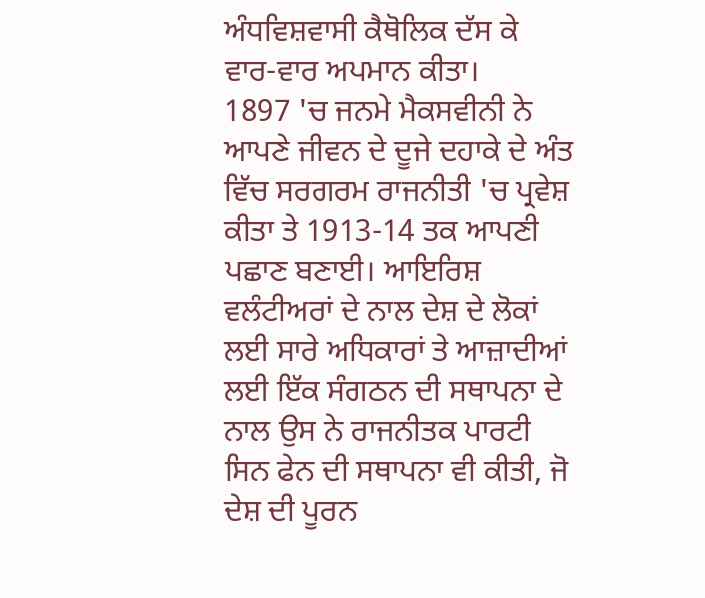ਅੰਧਵਿਸ਼ਵਾਸੀ ਕੈਥੋਲਿਕ ਦੱਸ ਕੇ ਵਾਰ-ਵਾਰ ਅਪਮਾਨ ਕੀਤਾ।
1897 'ਚ ਜਨਮੇ ਮੈਕਸਵੀਨੀ ਨੇ ਆਪਣੇ ਜੀਵਨ ਦੇ ਦੂਜੇ ਦਹਾਕੇ ਦੇ ਅੰਤ ਵਿੱਚ ਸਰਗਰਮ ਰਾਜਨੀਤੀ 'ਚ ਪ੍ਰਵੇਸ਼ ਕੀਤਾ ਤੇ 1913-14 ਤਕ ਆਪਣੀ ਪਛਾਣ ਬਣਾਈ। ਆਇਰਿਸ਼ ਵਲੰਟੀਅਰਾਂ ਦੇ ਨਾਲ ਦੇਸ਼ ਦੇ ਲੋਕਾਂ ਲਈ ਸਾਰੇ ਅਧਿਕਾਰਾਂ ਤੇ ਆਜ਼ਾਦੀਆਂ ਲਈ ਇੱਕ ਸੰਗਠਨ ਦੀ ਸਥਾਪਨਾ ਦੇ ਨਾਲ ਉਸ ਨੇ ਰਾਜਨੀਤਕ ਪਾਰਟੀ ਸਿਨ ਫੇਨ ਦੀ ਸਥਾਪਨਾ ਵੀ ਕੀਤੀ, ਜੋ ਦੇਸ਼ ਦੀ ਪੂਰਨ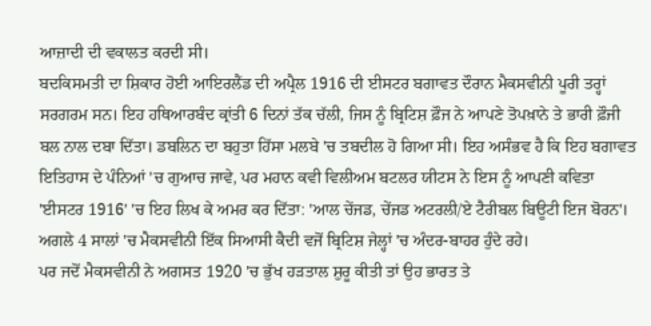ਆਜ਼ਾਦੀ ਦੀ ਵਕਾਲਤ ਕਰਦੀ ਸੀ।
ਬਦਕਿਸਮਤੀ ਦਾ ਸ਼ਿਕਾਰ ਹੋਈ ਆਇਰਲੈਂਡ ਦੀ ਅਪ੍ਰੈਲ 1916 ਦੀ ਈਸਟਰ ਬਗਾਵਤ ਦੌਰਾਨ ਮੈਕਸਵੀਨੀ ਪੂਰੀ ਤਰ੍ਹਾਂ ਸਰਗਰਮ ਸਨ। ਇਹ ਹਥਿਆਰਬੰਦ ਕ੍ਰਾਂਤੀ 6 ਦਿਨਾਂ ਤੱਕ ਚੱਲੀ, ਜਿਸ ਨੂੰ ਬ੍ਰਿਟਿਸ਼ ਫ਼ੌਜ ਨੇ ਆਪਣੇ ਤੋਪਖ਼ਾਨੇ ਤੇ ਭਾਰੀ ਫ਼ੌਜੀ ਬਲ ਨਾਲ ਦਬਾ ਦਿੱਤਾ। ਡਬਲਿਨ ਦਾ ਬਹੁਤਾ ਹਿੱਸਾ ਮਲਬੇ 'ਚ ਤਬਦੀਲ ਹੋ ਗਿਆ ਸੀ। ਇਹ ਅਸੰਭਵ ਹੈ ਕਿ ਇਹ ਬਗਾਵਤ ਇਤਿਹਾਸ ਦੇ ਪੰਨਿਆਂ 'ਚ ਗੁਆਚ ਜਾਵੇ, ਪਰ ਮਹਾਨ ਕਵੀ ਵਿਲੀਅਮ ਬਟਲਰ ਯੀਟਸ ਨੇ ਇਸ ਨੂੰ ਆਪਣੀ ਕਵਿਤਾ 'ਈਸਟਰ 1916' 'ਚ ਇਹ ਲਿਖ ਕੇ ਅਮਰ ਕਰ ਦਿੱਤਾ: 'ਆਲ ਚੇਂਜਡ, ਚੇਂਜਡ ਅਟਰਲੀ/ਏ ਟੈਰੀਬਲ ਬਿਊਟੀ ਇਜ ਬੋਰਨ'। ਅਗਲੇ 4 ਸਾਲਾਂ 'ਚ ਮੈਕਸਵੀਨੀ ਇੱਕ ਸਿਆਸੀ ਕੈਦੀ ਵਜੋਂ ਬ੍ਰਿਟਿਸ਼ ਜੇਲ੍ਹਾਂ 'ਚ ਅੰਦਰ-ਬਾਹਰ ਹੁੰਦੇ ਰਹੇ।
ਪਰ ਜਦੋਂ ਮੈਕਸਵੀਨੀ ਨੇ ਅਗਸਤ 1920 'ਚ ਭੁੱਖ ਹੜਤਾਲ ਸ਼ੁਰੂ ਕੀਤੀ ਤਾਂ ਉਹ ਭਾਰਤ ਤੇ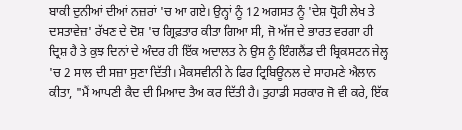ਬਾਕੀ ਦੁਨੀਆਂ ਦੀਆਂ ਨਜ਼ਰਾਂ 'ਚ ਆ ਗਏ। ਉਨ੍ਹਾਂ ਨੂੰ 12 ਅਗਸਤ ਨੂੰ 'ਦੇਸ਼ ਧ੍ਰੋਹੀ ਲੇਖ ਤੇ ਦਸਤਾਵੇਜ਼' ਰੱਖਣ ਦੇ ਦੋਸ਼ 'ਚ ਗ੍ਰਿਫ਼ਤਾਰ ਕੀਤਾ ਗਿਆ ਸੀ, ਜੋ ਅੱਜ ਦੇ ਭਾਰਤ ਵਰਗਾ ਹੀ ਦ੍ਰਿਸ਼ ਹੈ ਤੇ ਕੁਝ ਦਿਨਾਂ ਦੇ ਅੰਦਰ ਹੀ ਇੱਕ ਅਦਾਲਤ ਨੇ ਉਸ ਨੂੰ ਇੰਗਲੈਂਡ ਦੀ ਬ੍ਰਿਕਸਟਨ ਜੇਲ੍ਹ 'ਚ 2 ਸਾਲ ਦੀ ਸਜ਼ਾ ਸੁਣਾ ਦਿੱਤੀ। ਮੈਕਸਵੀਨੀ ਨੇ ਫਿਰ ਟ੍ਰਿਬਿਊਨਲ ਦੇ ਸਾਹਮਣੇ ਐਲਾਨ ਕੀਤਾ, "ਮੈਂ ਆਪਣੀ ਕੈਦ ਦੀ ਮਿਆਦ ਤੈਅ ਕਰ ਦਿੱਤੀ ਹੈ। ਤੁਹਾਡੀ ਸਰਕਾਰ ਜੋ ਵੀ ਕਰੇ, ਇੱਕ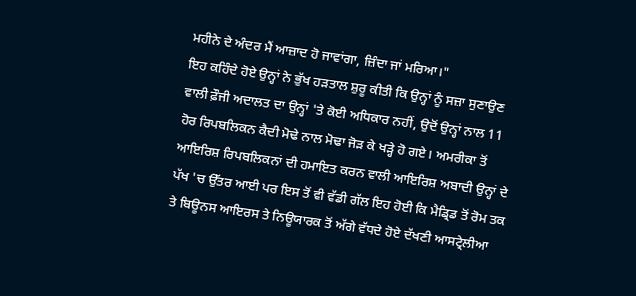ਮਹੀਨੇ ਦੇ ਅੰਦਰ ਮੈਂ ਆਜ਼ਾਦ ਹੋ ਜਾਵਾਂਗਾ, ਜ਼ਿੰਦਾ ਜਾਂ ਮਰਿਆ।"
ਇਹ ਕਹਿੰਦੇ ਹੋਏ ਉਨ੍ਹਾਂ ਨੇ ਭੁੱਖ ਹੜਤਾਲ ਸ਼ੁਰੂ ਕੀਤੀ ਕਿ ਉਨ੍ਹਾਂ ਨੂੰ ਸਜ਼ਾ ਸੁਣਾਉਣ ਵਾਲੀ ਫ਼ੌਜੀ ਅਦਾਲਤ ਦਾ ਉਨ੍ਹਾਂ 'ਤੇ ਕੋਈ ਅਧਿਕਾਰ ਨਹੀਂ, ਉਦੋਂ ਉਨ੍ਹਾਂ ਨਾਲ 11 ਹੋਰ ਰਿਪਬਲਿਕਨ ਕੈਦੀ ਮੋਢੇ ਨਾਲ ਮੋਢਾ ਜੋੜ ਕੇ ਖੜ੍ਹੇ ਹੋ ਗਏ। ਅਮਰੀਕਾ ਤੋਂ ਆਇਰਿਸ਼ ਰਿਪਬਲਿਕਨਾਂ ਦੀ ਹਮਾਇਤ ਕਰਨ ਵਾਲੀ ਆਇਰਿਸ਼ ਅਬਾਦੀ ਉਨ੍ਹਾਂ ਦੇ ਪੱਖ 'ਚ ਉੱਤਰ ਆਈ ਪਰ ਇਸ ਤੋਂ ਵੀ ਵੱਡੀ ਗੱਲ ਇਹ ਹੋਈ ਕਿ ਮੈਡ੍ਰਿਡ ਤੋਂ ਰੋਮ ਤਕ ਤੇ ਬਿਊਨਸ ਆਇਰਸ ਤੇ ਨਿਊਯਾਰਕ ਤੋਂ ਅੱਗੇ ਵੱਧਦੇ ਹੋਏ ਦੱਖਣੀ ਆਸਟ੍ਰੇਲੀਆ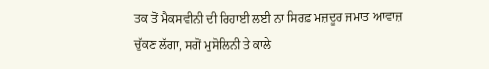ਤਕ ਤੋਂ ਮੈਕਸਵੀਨੀ ਦੀ ਰਿਹਾਈ ਲਈ ਨਾ ਸਿਰਫ਼ ਮਜ਼ਦੂਰ ਜਮਾਤ ਆਵਾਜ਼ ਚੁੱਕਣ ਲੱਗਾ, ਸਗੋਂ ਮੁਸੋਲਿਨੀ ਤੇ ਕਾਲੇ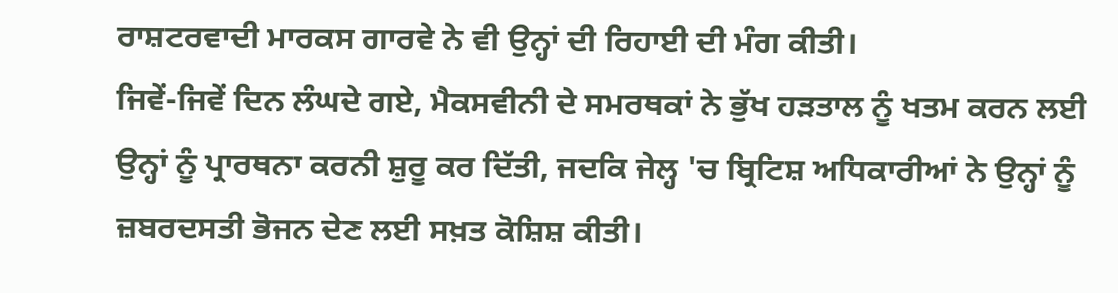ਰਾਸ਼ਟਰਵਾਦੀ ਮਾਰਕਸ ਗਾਰਵੇ ਨੇ ਵੀ ਉਨ੍ਹਾਂ ਦੀ ਰਿਹਾਈ ਦੀ ਮੰਗ ਕੀਤੀ।
ਜਿਵੇਂ-ਜਿਵੇਂ ਦਿਨ ਲੰਘਦੇ ਗਏ, ਮੈਕਸਵੀਨੀ ਦੇ ਸਮਰਥਕਾਂ ਨੇ ਭੁੱਖ ਹੜਤਾਲ ਨੂੰ ਖਤਮ ਕਰਨ ਲਈ ਉਨ੍ਹਾਂ ਨੂੰ ਪ੍ਰਾਰਥਨਾ ਕਰਨੀ ਸ਼ੁਰੂ ਕਰ ਦਿੱਤੀ, ਜਦਕਿ ਜੇਲ੍ਹ 'ਚ ਬ੍ਰਿਟਿਸ਼ ਅਧਿਕਾਰੀਆਂ ਨੇ ਉਨ੍ਹਾਂ ਨੂੰ ਜ਼ਬਰਦਸਤੀ ਭੋਜਨ ਦੇਣ ਲਈ ਸਖ਼ਤ ਕੋਸ਼ਿਸ਼ ਕੀਤੀ।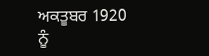ਅਕਤੂਬਰ 1920 ਨੂੰ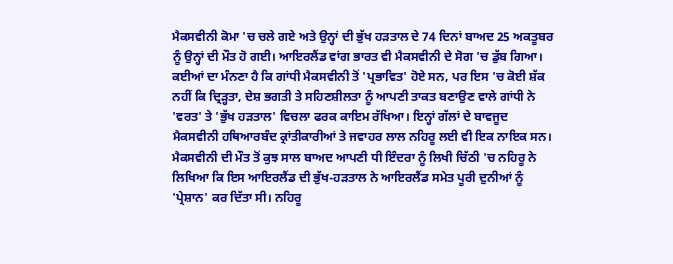ਮੈਕਸਵੀਨੀ ਕੋਮਾ 'ਚ ਚਲੇ ਗਏ ਅਤੇ ਉਨ੍ਹਾਂ ਦੀ ਭੁੱਖ ਹੜਤਾਲ ਦੇ 74 ਦਿਨਾਂ ਬਾਅਦ 25 ਅਕਤੂਬਰ ਨੂੰ ਉਨ੍ਹਾਂ ਦੀ ਮੌਤ ਹੋ ਗਈ। ਆਇਰਲੈਂਡ ਵਾਂਗ ਭਾਰਤ ਵੀ ਮੈਕਸਵੀਨੀ ਦੇ ਸੋਗ 'ਚ ਡੁੱਬ ਗਿਆ। ਕਈਆਂ ਦਾ ਮੰਨਣਾ ਹੈ ਕਿ ਗਾਂਧੀ ਮੈਕਸਵੀਨੀ ਤੋਂ 'ਪ੍ਰਭਾਵਿਤ' ਹੋਏ ਸਨ, ਪਰ ਇਸ 'ਚ ਕੋਈ ਸ਼ੱਕ ਨਹੀਂ ਕਿ ਦ੍ਰਿੜ੍ਹਤਾ, ਦੇਸ਼ ਭਗਤੀ ਤੇ ਸਹਿਣਸ਼ੀਲਤਾ ਨੂੰ ਆਪਣੀ ਤਾਕਤ ਬਣਾਉਣ ਵਾਲੇ ਗਾਂਧੀ ਨੇ 'ਵਰਤ' ਤੇ 'ਭੁੱਖ ਹੜਤਾਲ' ਵਿਚਲਾ ਫਰਕ ਕਾਇਮ ਰੱਖਿਆ। ਇਨ੍ਹਾਂ ਗੱਲਾਂ ਦੇ ਬਾਵਜੂਦ ਮੈਕਸਵੀਨੀ ਹਥਿਆਰਬੰਦ ਕ੍ਰਾਂਤੀਕਾਰੀਆਂ ਤੇ ਜਵਾਹਰ ਲਾਲ ਨਹਿਰੂ ਲਈ ਵੀ ਇਕ ਨਾਇਕ ਸਨ।
ਮੈਕਸਵੀਨੀ ਦੀ ਮੌਤ ਤੋਂ ਕੁਝ ਸਾਲ ਬਾਅਦ ਆਪਣੀ ਧੀ ਇੰਦਰਾ ਨੂੰ ਲਿਖੀ ਚਿੱਠੀ 'ਚ ਨਹਿਰੂ ਨੇ ਲਿਖਿਆ ਕਿ ਇਸ ਆਇਰਲੈਂਡ ਦੀ ਭੁੱਖ-ਹੜਤਾਲ ਨੇ ਆਇਰਲੈਂਡ ਸਮੇਤ ਪੂਰੀ ਦੁਨੀਆਂ ਨੂੰ 'ਪ੍ਰੇਸ਼ਾਨ' ਕਰ ਦਿੱਤਾ ਸੀ। ਨਹਿਰੂ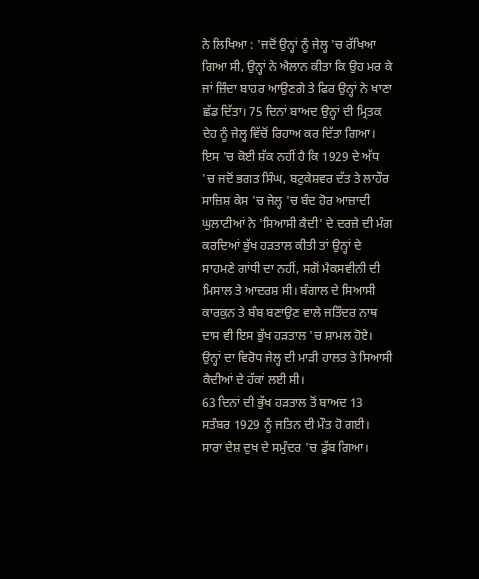ਨੇ ਲਿਖਿਆ : 'ਜਦੋਂ ਉਨ੍ਹਾਂ ਨੂੰ ਜੇਲ੍ਹ 'ਚ ਰੱਖਿਆ ਗਿਆ ਸੀ, ਉਨ੍ਹਾਂ ਨੇ ਐਲਾਨ ਕੀਤਾ ਕਿ ਉਹ ਮਰ ਕੇ ਜਾਂ ਜ਼ਿੰਦਾ ਬਾਹਰ ਆਉਣਗੇ ਤੇ ਫਿਰ ਉਨ੍ਹਾਂ ਨੇ ਖਾਣਾ ਛੱਡ ਦਿੱਤਾ। 75 ਦਿਨਾਂ ਬਾਅਦ ਉਨ੍ਹਾਂ ਦੀ ਮ੍ਰਿਤਕ ਦੇਹ ਨੂੰ ਜੇਲ੍ਹ ਵਿੱਚੋਂ ਰਿਹਾਅ ਕਰ ਦਿੱਤਾ ਗਿਆ।
ਇਸ 'ਚ ਕੋਈ ਸ਼ੱਕ ਨਹੀਂ ਹੈ ਕਿ 1929 ਦੇ ਅੱਧ 'ਚ ਜਦੋਂ ਭਗਤ ਸਿੰਘ, ਬਟੁਕੇਸ਼ਵਰ ਦੱਤ ਤੇ ਲਾਹੌਰ ਸਾਜ਼ਿਸ਼ ਕੇਸ 'ਚ ਜੇਲ੍ਹ 'ਚ ਬੰਦ ਹੋਰ ਆਜ਼ਾਦੀ ਘੁਲਾਟੀਆਂ ਨੇ 'ਸਿਆਸੀ ਕੈਦੀ' ਦੇ ਦਰਜ਼ੇ ਦੀ ਮੰਗ ਕਰਦਿਆਂ ਭੁੱਖ ਹੜਤਾਲ ਕੀਤੀ ਤਾਂ ਉਨ੍ਹਾਂ ਦੇ ਸਾਹਮਣੇ ਗਾਂਧੀ ਦਾ ਨਹੀਂ, ਸਗੋਂ ਮੈਕਸਵੀਨੀ ਦੀ ਮਿਸਾਲ ਤੇ ਆਦਰਸ਼ ਸੀ। ਬੰਗਾਲ ਦੇ ਸਿਆਸੀ ਕਾਰਕੁਨ ਤੇ ਬੰਬ ਬਣਾਉਣ ਵਾਲੇ ਜਤਿੰਦਰ ਨਾਥ ਦਾਸ ਵੀ ਇਸ ਭੁੱਖ ਹੜਤਾਲ 'ਚ ਸ਼ਾਮਲ ਹੋਏ। ਉਨ੍ਹਾਂ ਦਾ ਵਿਰੋਧ ਜੇਲ੍ਹ ਦੀ ਮਾੜੀ ਹਾਲਤ ਤੇ ਸਿਆਸੀ ਕੈਦੀਆਂ ਦੇ ਹੱਕਾਂ ਲਈ ਸੀ।
63 ਦਿਨਾਂ ਦੀ ਭੁੱਖ ਹੜਤਾਲ ਤੋਂ ਬਾਅਦ 13 ਸਤੰਬਰ 1929 ਨੂੰ ਜਤਿਨ ਦੀ ਮੌਤ ਹੋ ਗਈ। ਸਾਰਾ ਦੇਸ਼ ਦੁਖ ਦੇ ਸਮੁੰਦਰ 'ਚ ਡੁੱਬ ਗਿਆ।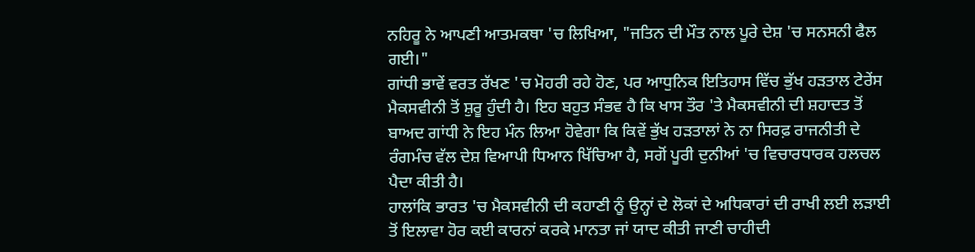ਨਹਿਰੂ ਨੇ ਆਪਣੀ ਆਤਮਕਥਾ 'ਚ ਲਿਖਿਆ, "ਜਤਿਨ ਦੀ ਮੌਤ ਨਾਲ ਪੂਰੇ ਦੇਸ਼ 'ਚ ਸਨਸਨੀ ਫੈਲ ਗਈ।"
ਗਾਂਧੀ ਭਾਵੇਂ ਵਰਤ ਰੱਖਣ 'ਚ ਮੋਹਰੀ ਰਹੇ ਹੋਣ, ਪਰ ਆਧੁਨਿਕ ਇਤਿਹਾਸ ਵਿੱਚ ਭੁੱਖ ਹੜਤਾਲ ਟੇਰੇਂਸ ਮੈਕਸਵੀਨੀ ਤੋਂ ਸ਼ੁਰੂ ਹੁੰਦੀ ਹੈ। ਇਹ ਬਹੁਤ ਸੰਭਵ ਹੈ ਕਿ ਖਾਸ ਤੌਰ 'ਤੇ ਮੈਕਸਵੀਨੀ ਦੀ ਸ਼ਹਾਦਤ ਤੋਂ ਬਾਅਦ ਗਾਂਧੀ ਨੇ ਇਹ ਮੰਨ ਲਿਆ ਹੋਵੇਗਾ ਕਿ ਕਿਵੇਂ ਭੁੱਖ ਹੜਤਾਲਾਂ ਨੇ ਨਾ ਸਿਰਫ਼ ਰਾਜਨੀਤੀ ਦੇ ਰੰਗਮੰਚ ਵੱਲ ਦੇਸ਼ ਵਿਆਪੀ ਧਿਆਨ ਖਿੱਚਿਆ ਹੈ, ਸਗੋਂ ਪੂਰੀ ਦੁਨੀਆਂ 'ਚ ਵਿਚਾਰਧਾਰਕ ਹਲਚਲ ਪੈਦਾ ਕੀਤੀ ਹੈ।
ਹਾਲਾਂਕਿ ਭਾਰਤ 'ਚ ਮੈਕਸਵੀਨੀ ਦੀ ਕਹਾਣੀ ਨੂੰ ਉਨ੍ਹਾਂ ਦੇ ਲੋਕਾਂ ਦੇ ਅਧਿਕਾਰਾਂ ਦੀ ਰਾਖੀ ਲਈ ਲੜਾਈ ਤੋਂ ਇਲਾਵਾ ਹੋਰ ਕਈ ਕਾਰਨਾਂ ਕਰਕੇ ਮਾਨਤਾ ਜਾਂ ਯਾਦ ਕੀਤੀ ਜਾਣੀ ਚਾਹੀਦੀ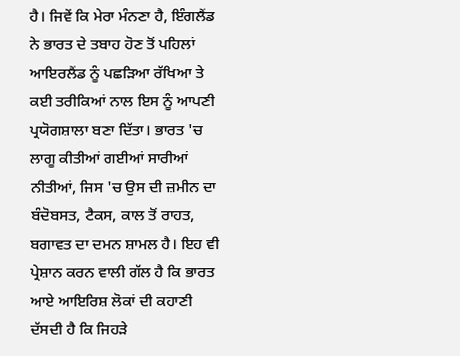ਹੈ। ਜਿਵੇਂ ਕਿ ਮੇਰਾ ਮੰਨਣਾ ਹੈ, ਇੰਗਲੈਂਡ ਨੇ ਭਾਰਤ ਦੇ ਤਬਾਹ ਹੋਣ ਤੋਂ ਪਹਿਲਾਂ ਆਇਰਲੈਂਡ ਨੂੰ ਪਛੜਿਆ ਰੱਖਿਆ ਤੇ ਕਈ ਤਰੀਕਿਆਂ ਨਾਲ ਇਸ ਨੂੰ ਆਪਣੀ ਪ੍ਰਯੋਗਸ਼ਾਲਾ ਬਣਾ ਦਿੱਤਾ। ਭਾਰਤ 'ਚ ਲਾਗੂ ਕੀਤੀਆਂ ਗਈਆਂ ਸਾਰੀਆਂ ਨੀਤੀਆਂ, ਜਿਸ 'ਚ ਉਸ ਦੀ ਜ਼ਮੀਨ ਦਾ ਬੰਦੋਬਸਤ, ਟੈਕਸ, ਕਾਲ ਤੋਂ ਰਾਹਤ, ਬਗਾਵਤ ਦਾ ਦਮਨ ਸ਼ਾਮਲ ਹੈ। ਇਹ ਵੀ ਪ੍ਰੇਸ਼ਾਨ ਕਰਨ ਵਾਲੀ ਗੱਲ ਹੈ ਕਿ ਭਾਰਤ ਆਏ ਆਇਰਿਸ਼ ਲੋਕਾਂ ਦੀ ਕਹਾਣੀ ਦੱਸਦੀ ਹੈ ਕਿ ਜਿਹੜੇ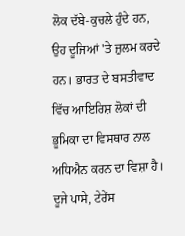ਲੋਕ ਦੱਬੇ-ਕੁਚਲੇ ਹੁੰਦੇ ਹਨ, ਉਹ ਦੂਜਿਆਂ 'ਤੇ ਜ਼ੁਲਮ ਕਰਦੇ ਹਨ। ਭਾਰਤ ਦੇ ਬਸਤੀਵਾਦ ਵਿੱਚ ਆਇਰਿਸ਼ ਲੋਕਾਂ ਦੀ ਭੂਮਿਕਾ ਦਾ ਵਿਸਥਾਰ ਨਾਲ ਅਧਿਐਨ ਕਰਨ ਦਾ ਵਿਸ਼ਾ ਹੈ।
ਦੂਜੇ ਪਾਸੇ, ਟੇਰੇਂਸ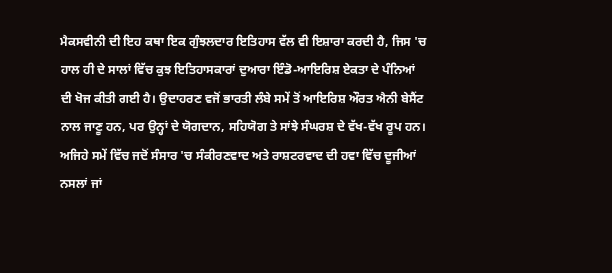ਮੈਕਸਵੀਨੀ ਦੀ ਇਹ ਕਥਾ ਇਕ ਗੁੰਝਲਦਾਰ ਇਤਿਹਾਸ ਵੱਲ ਵੀ ਇਸ਼ਾਰਾ ਕਰਦੀ ਹੈ, ਜਿਸ 'ਚ ਹਾਲ ਹੀ ਦੇ ਸਾਲਾਂ ਵਿੱਚ ਕੁਝ ਇਤਿਹਾਸਕਾਰਾਂ ਦੁਆਰਾ ਇੰਡੋ-ਆਇਰਿਸ਼ ਏਕਤਾ ਦੇ ਪੰਨਿਆਂ ਦੀ ਖੋਜ ਕੀਤੀ ਗਈ ਹੈ। ਉਦਾਹਰਣ ਵਜੋਂ ਭਾਰਤੀ ਲੰਬੇ ਸਮੇਂ ਤੋਂ ਆਇਰਿਸ਼ ਔਰਤ ਐਨੀ ਬੇਸੈਂਟ ਨਾਲ ਜਾਣੂ ਹਨ, ਪਰ ਉਨ੍ਹਾਂ ਦੇ ਯੋਗਦਾਨ, ਸਹਿਯੋਗ ਤੇ ਸਾਂਝੇ ਸੰਘਰਸ਼ ਦੇ ਵੱਖ-ਵੱਖ ਰੂਪ ਹਨ। ਅਜਿਹੇ ਸਮੇਂ ਵਿੱਚ ਜਦੋਂ ਸੰਸਾਰ 'ਚ ਸੰਕੀਰਣਵਾਦ ਅਤੇ ਰਾਸ਼ਟਰਵਾਦ ਦੀ ਹਵਾ ਵਿੱਚ ਦੂਜੀਆਂ ਨਸਲਾਂ ਜਾਂ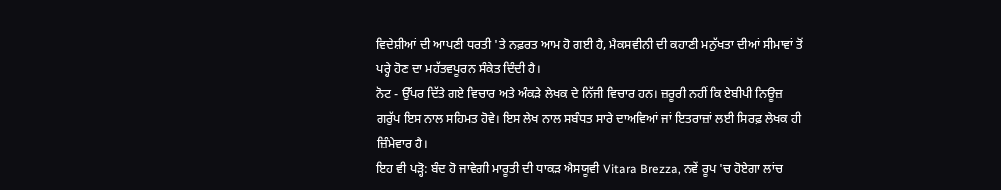ਵਿਦੇਸ਼ੀਆਂ ਦੀ ਆਪਣੀ ਧਰਤੀ 'ਤੇ ਨਫ਼ਰਤ ਆਮ ਹੋ ਗਈ ਹੈ, ਮੈਕਸਵੀਨੀ ਦੀ ਕਹਾਣੀ ਮਨੁੱਖਤਾ ਦੀਆਂ ਸੀਮਾਵਾਂ ਤੋਂ ਪਰ੍ਹੇ ਹੋਣ ਦਾ ਮਹੱਤਵਪੂਰਨ ਸੰਕੇਤ ਦਿੰਦੀ ਹੈ।
ਨੋਟ - ਉੱਪਰ ਦਿੱਤੇ ਗਏ ਵਿਚਾਰ ਅਤੇ ਅੰਕੜੇ ਲੇਖਕ ਦੇ ਨਿੱਜੀ ਵਿਚਾਰ ਹਨ। ਜ਼ਰੂਰੀ ਨਹੀਂ ਕਿ ਏਬੀਪੀ ਨਿਊਜ਼ ਗਰੁੱਪ ਇਸ ਨਾਲ ਸਹਿਮਤ ਹੋਵੇ। ਇਸ ਲੇਖ ਨਾਲ ਸਬੰਧਤ ਸਾਰੇ ਦਾਅਵਿਆਂ ਜਾਂ ਇਤਰਾਜ਼ਾਂ ਲਈ ਸਿਰਫ਼ ਲੇਖਕ ਹੀ ਜ਼ਿੰਮੇਵਾਰ ਹੈ।
ਇਹ ਵੀ ਪੜ੍ਹੋ: ਬੰਦ ਹੋ ਜਾਵੇਗੀ ਮਾਰੂਤੀ ਦੀ ਧਾਕੜ ਐਸਯੂਵੀ Vitara Brezza, ਨਵੇਂ ਰੂਪ 'ਚ ਹੋਏਗਾ ਲਾਂਚ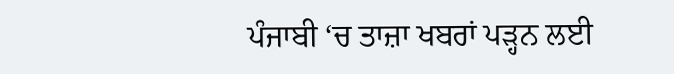ਪੰਜਾਬੀ ‘ਚ ਤਾਜ਼ਾ ਖਬਰਾਂ ਪੜ੍ਹਨ ਲਈ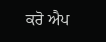ਕਰੋ ਐਪ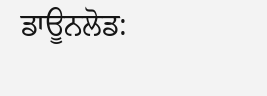ਡਾਊਨਲੋਡ: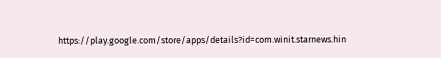https://play.google.com/store/apps/details?id=com.winit.starnews.hin